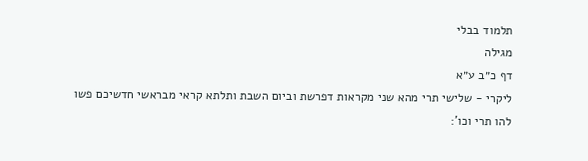תלמוד בבלי
מגילה
דף כ״ב ע״א
ליקרי - שלישי תרי מהא שני מקראות דפרשת וביום השבת ותלתא קראי מבראשי חדשיכם פשו להו תרי וכו':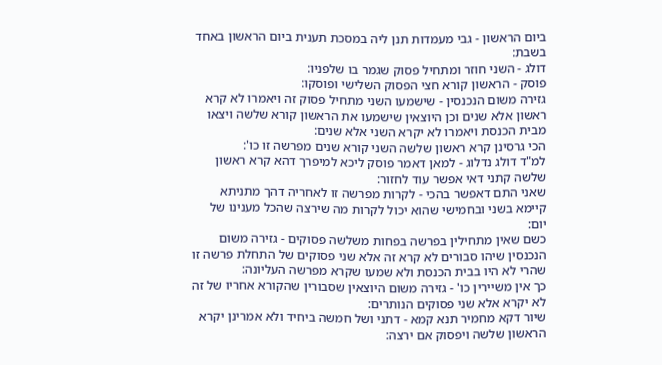ביום הראשון - גבי מעמדות תנן ליה במסכת תענית ביום הראשון באחד בשבת:
דולג - השני חוזר ומתחיל פסוק שגמר בו שלפניו:
פוסק - הראשון קורא חצי הפסוק השלישי ופוסקו:
גזירה משום הנכנסין - שישמעו השני מתחיל פסוק זה ויאמרו לא קרא ראשון אלא שנים וכן היוצאין שישמעו את הראשון קורא שלשה ויצאו מבית הכנסת ויאמרו לא יקרא השני אלא שנים:
הכי גרסינן קרא ראשון שלשה השני קורא שנים מפרשה זו כו':
למ"ד דולג נדלוג - למאן דאמר פוסק ליכא למיפרך דהא קרא ראשון שלשה קתני דאי אפשר עוד לחזור:
שאני התם דאפשר בהכי - לקרות מפרשה זו לאחריה דהך מתניתא קיימא בשני ובחמישי שהוא יכול לקרות מה שירצה שהכל מענינו של יום:
כשם שאין מתחילין בפרשה בפחות משלשה פסוקים - גזירה משום הנכנסין שיהו סבורים לא קרא זה אלא שני פסוקים של התחלת פרשה זו שהרי לא היו בבית הכנסת ולא שמעו שקרא מפרשה העליונה:
כך אין משיירין כו' - גזירה משום היוצאין שסבורין שהקורא אחריו של זה לא יקרא אלא שני פסוקים הנותרים:
שיור דקא מחמיר תנא קמא - דתני ושל חמשה ביחיד ולא אמרינן יקרא הראשון שלשה ויפסוק אם ירצה: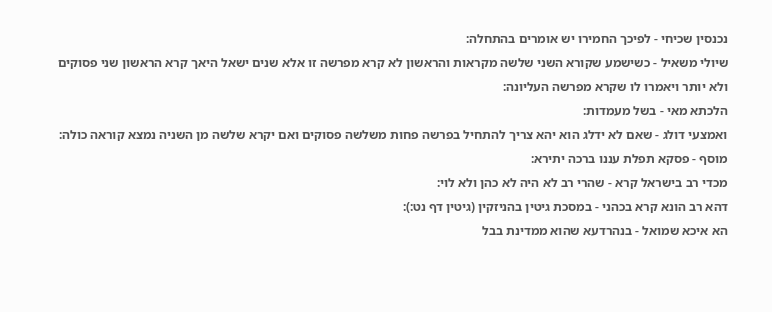נכנסין שכיחי - לפיכך החמירו יש אומרים בהתחלה:
שיולי משאיל - כשישמע שקורא השני שלשה מקראות והראשון לא קרא מפרשה זו אלא שנים ישאל היאך קרא הראשון שני פסוקים ולא יותר ויאמרו לו שקרא מפרשה העליונה:
הלכתא מאי - בשל מעמדות:
ואמצעי דולג - שאם לא ידלג הוא יהא צריך להתחיל בפרשה פחות משלשה פסוקים ואם יקרא שלשה מן השניה נמצא קוראה כולה:
מוסף - פסקא תפלת עננו ברכה יתירא:
מכדי רב בישראל קרא - שהרי רב לא היה לא כהן ולא לוי:
דהא רב הונא קרא בכהני - במסכת גיטין בהניזקין (גיטין דף נט:):
הא איכא שמואל - בנהרדעא שהוא ממדינת בבל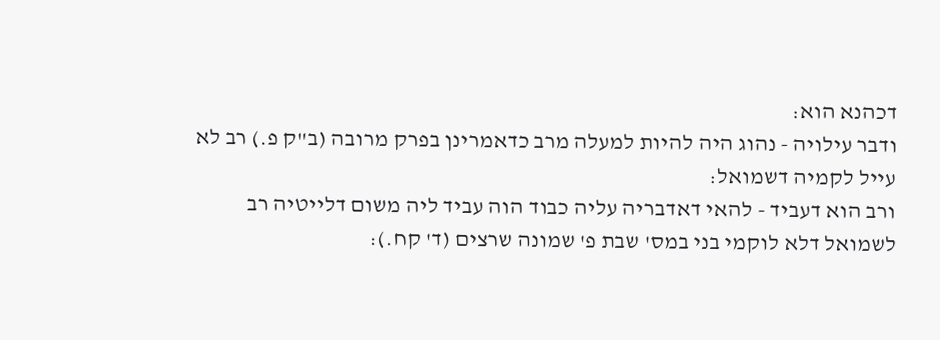דכהנא הוא:
ודבר עילויה - נהוג היה להיות למעלה מרב כדאמרינן בפרק מרובה (ב"ק פ.) רב לא עייל לקמיה דשמואל:
ורב הוא דעביד - להאי דאדבריה עליה כבוד הוה עביד ליה משום דלייטיה רב לשמואל דלא לוקמי בני במס' שבת פ' שמונה שרצים (ד' קח.):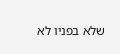שלא בפניו לא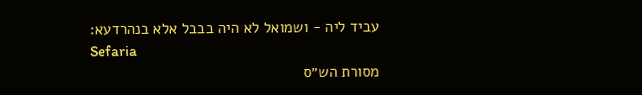עביד ליה - ושמואל לא היה בבבל אלא בנהרדעא:
Sefaria
מסורת הש״ס